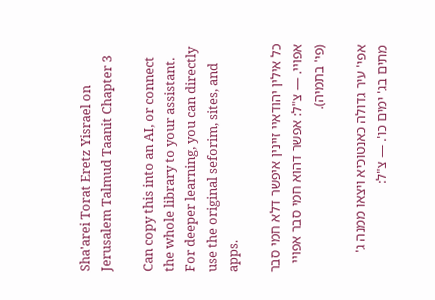Sha'arei Torat Eretz Yisrael on Jerusalem Talmud Taanit Chapter 3

Can copy this into an AI, or connect the whole library to your assistant. For deeper learning, you can directly use the original seforim, sites, and apps.

כל אילין יהודאיי זיינין איפשר דלא חמי סבר אפויי. — צ"ל: אפשר דהוא חמי סבר אפויי (פי' בתמיה).

אפי' עיר גדולה כאנטוכיא ויצאו ממנה ג' מתים בג' ימים כו'. — צ"ל: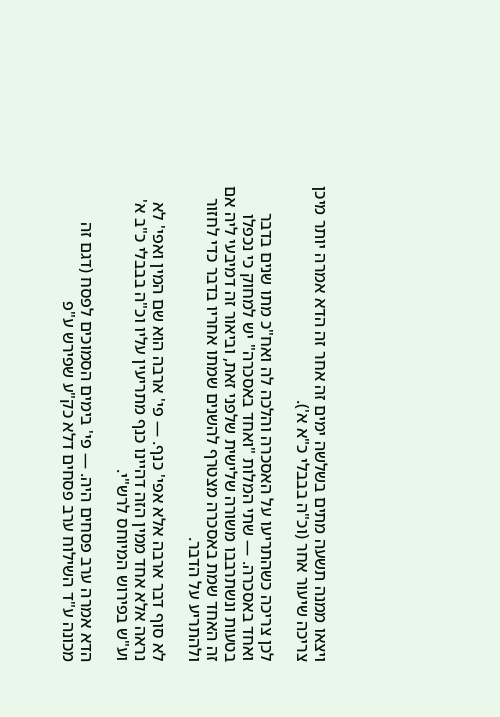ויצאו ממנה תשעה מתים בשלשה ימים זה אחר זה הדא אמרה יותר מיכן צריכה שיעור אחר (וכ"ה בבבלי כ"א א').

לכן צריכה כשהתריעו על האסכרה והלכה לה ואח"כ מתו שנים בדבר ואחד באסכרה. — שתי המלות "ואחד באסכרה" יש למחוק כי נכפלו בטעות ונשתרבבו משורה שלישית שלפני זאת, וביאור זה דמיבעי ליה אם זה האחד שמת באסכרה מצטרף להשנים שמתו אחריו בדבר כדי לחזור ולהתריע על הדבר.

לא סוף דבר ארבה אלא אפי' כנף. — פי' ארבה הוא שם המין ואפי' לא נראה אלא אחד ממין הזה דהיינו כנף מתריעין עליו וכ"ה בבבלי כ"ב א' וע"ש בפירוש המיוחס לרש"י.

הדא אמרה ערב פסחים היה. — פי' בימים הסמוכים לפסח (דגם זה מכונה ע"ד השילוח ערב פסחים דלא כק"ע שפירש ע"פ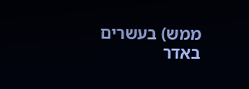ממש) בעשרים באדר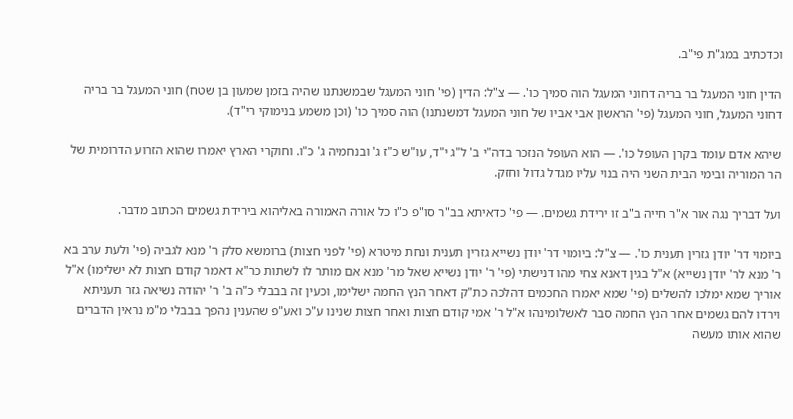וכדכתיב במג"ת פי"ב.

הדין חוני המעגל בר בריה דחוני המעגל הוה סמיך כו'. — צ"ל: הדין (פי' חוני המעגל שבמשנתנו שהיה בזמן שמעון בן שטח) חוני המעגל בר בריה דחוני המעגל, חוני המעגל (פי' הראשון אבי אביו של חוני המעגל דמשנתנו) הוה סמיך כו' (וכן משמע בנימוקי רי"ד).

שיהא אדם עומד בקרן העופל כו'. — הוא העופל הנזכר בדה"י ב' ל"ג י"ד, עו"ש כ"ז ג' ובנחמיה ג' כ"ו. וחוקרי הארץ יאמרו שהוא הזרוע הדרומית של הר המוריה ובימי הבית השני היה בנוי עליו מגדל גדול וחזק.

ועל דבריך נגה אור א"ר חייה ב"ב זו ירידת גשמים. — פי' כדאיתא בב"ר סו"פ כ"ו כל אורה האמורה באליהוא בירידת גשמים הכתוב מדבר.

ביומוי דר' יודן גזרין תענית כו'. — צ"ל: ביומוי דר' יודן נשייא גזרין תענית ונחת מיטרא (פי' לפני חצות) ברומשא סלק ר' מנא לגביה (פי' ולעת ערב בא ר' מנא לר' יודן נשייא) א"ל בגין דאנא צחי מהו דנישתי (פי' ר' יודן נשייא שאל מר' מנא אם מותר לו לשתות כר"א דאמר קודם חצות לא ישלימו) א"ל אוריך שמא ימלכו להשלים (פי' שמא יאמרו החכמים דהלכה כת"ק דאחר הנץ החמה ישלימו, וכעין זה בבבלי כ"ה ב' ר' יהודה נשיאה גזר תעניתא וירדו להם גשמים אחר הנץ החמה סבר לאשלומינהו א"ל ר' אמי קודם חצות ואחר חצות שנינו ע"כ ואע"פ שהענין נהפך בבבלי מ"מ נראין הדברים שהוא אותו מעשה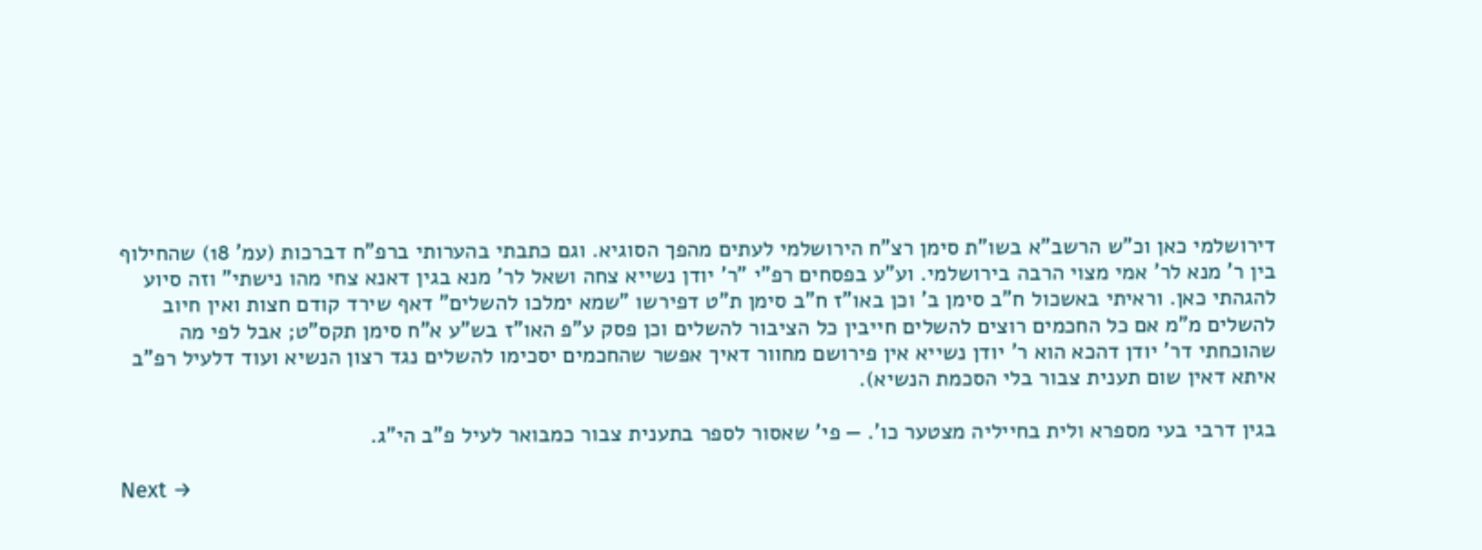דירושלמי כאן וכ"ש הרשב"א בשו"ת סימן רצ"ח הירושלמי לעתים מהפך הסוגיא. וגם כתבתי בהערותי ברפ"ח דברכות (עמ' 18) שהחילוף בין ר' מנא לר' אמי מצוי הרבה בירושלמי. וע"ע בפסחים רפ"י "ר' יודן נשייא צחה ושאל לר' מנא בגין דאנא צחי מהו נישתי" וזה סיוע להגהתי כאן. וראיתי באשכול ח"ב סימן ב' וכן באו"ז ח"ב סימן ת"ט דפירשו "שמא ימלכו להשלים" דאף שירד קודם חצות ואין חיוב להשלים מ"מ אם כל החכמים רוצים להשלים חייבין כל הציבור להשלים וכן פסק ע"פ האו"ז בש"ע א"ח סימן תקס"ט; אבל לפי מה שהוכחתי דר' יודן דהכא הוא ר' יודן נשייא אין פירושם מחוור דאיך אפשר שהחכמים יסכימו להשלים נגד רצון הנשיא ועוד דלעיל רפ"ב איתא דאין שום תענית צבור בלי הסכמת הנשיא).

בגין דרבי בעי מספרא ולית בחייליה מצטער כו'. — פי' שאסור לספר בתענית צבור כמבואר לעיל פ"ב הי"ג.

Next →